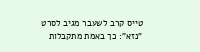טייס קרב לשעבר מגיב לסרט "נזא": כך באמת מתקבלות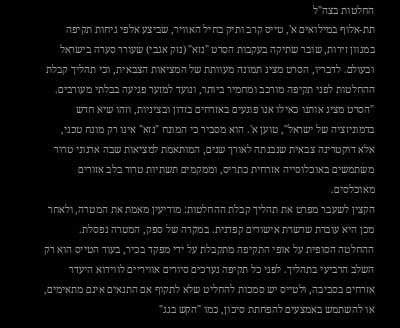החלטות בצה"ל
תת-אלוף במילואים א', טייס קרב ותיק בחיל האוויר, שביצע אלפי גיחות תקיפה במגוון זירות, שובר שתיקה בעקבות הסרט "נזא" (נזק אגבי) שעורר סערה בישראל ובעולם. לדבריו, הסרט מציג תמונה מעוותת של המציאות הצבאית, וכי תהליך קבלת ההחלטות לפני תקיפה מורכב ומחמיר ביותר, ונועד למזער פגיעה בבלתי מעורבים.
"הסרט מציג אותנו כאילו אנו פוגעים באזרחים בזדון ובציניות, וזהו שיא חדש בדמוניזציה של ישראל", טוען א'. הוא מסביר כי המונח "נזא" אינו רק מונח טכני, אלא דוקטרינה צבאית שנבנתה לאורך שנים, המותאמת למציאות שבה ארגוני טרור משתמשים באוכלוסייה אזרחית כתריס, וממקמים תשתיות טרור בלב אזורים מאוכלסים.
הקצין לשעבר מפרט את תהליך קבלת ההחלטות: מודיעין מאמת את המטרה, ולאחר מכן היא עוברת שרשרת אישורים קפדנית. במקרה של ספק, המטרה נפסלת. ההחלטה הסופית על אופי התקיפה מתקבלת על ידי מפקד בכיר, בעוד הטייס הוא רק השלב הרביעי בתהליך. לפני כל תקיפה נערכים סיורים אוויריים לווידוא היעדר אזרחים בסביבה, ולטייס יש סמכות להחליט שלא לתקוף אם התנאים אינם מתאימים, או להשתמש באמצעים להפחתת סיכון, כמו "הקש בגג"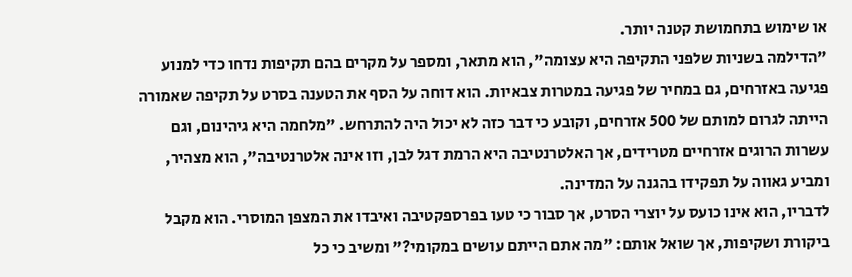או שימוש בתחמושת קטנה יותר.
"הדילמה בשניות שלפני התקיפה היא עצומה", הוא מתאר, ומספר על מקרים בהם תקיפות נדחו כדי למנוע פגיעה באזרחים, גם במחיר של פגיעה במטרות צבאיות. הוא דוחה על הסף את הטענה בסרט על תקיפה שאמורה הייתה לגרום למותם של 500 אזרחים, וקובע כי דבר כזה לא יכול היה להתרחש. "מלחמה היא גיהינום, וגם עשרות הרוגים אזרחיים מטרידים, אך האלטרנטיבה היא הרמת דגל לבן, וזו אינה אלטרנטיבה", הוא מצהיר, ומביע גאווה על תפקידו בהגנה על המדינה.
לדבריו, הוא אינו כועס על יוצרי הסרט, אך סבור כי טעו בפרספקטיבה ואיבדו את המצפן המוסרי. הוא מקבל ביקורת ושקיפות, אך שואל אותם: "מה אתם הייתם עושים במקומי?" ומשיב כי כל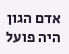אדם הגון היה פועל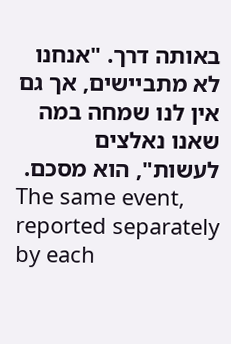באותה דרך. "אנחנו לא מתביישים, אך גם אין לנו שמחה במה שאנו נאלצים לעשות", הוא מסכם.
The same event, reported separately by each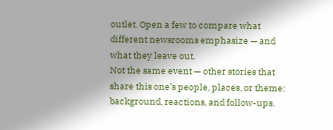outlet. Open a few to compare what different newsrooms emphasize — and what they leave out.
Not the same event — other stories that share this one’s people, places, or theme: background, reactions, and follow-ups.